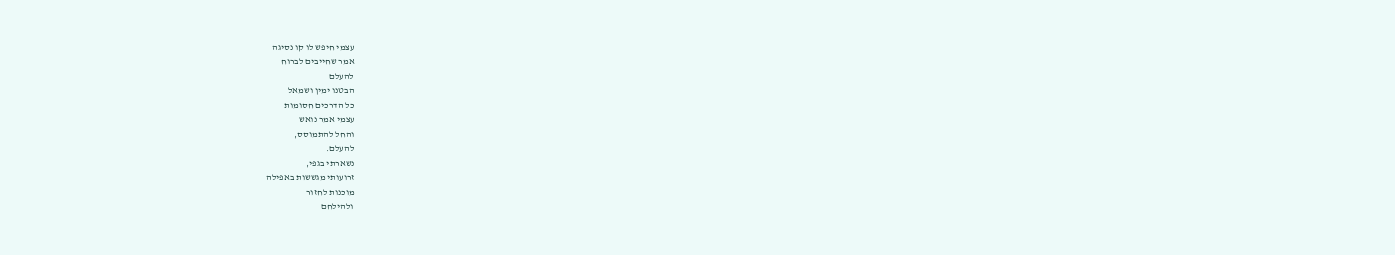עצמי חיפש לו קו נסיגה
אמר שחייבים לברוח
להעלם
הבטנו ימין ושמאל
כל הדרכים חסומות
עצמי אמר נואש
והחל להתמוסס,
להעלם.
נשארתי בגפי,
זרועותי מגששות באפילה
מוכנות לחזור
ולהילחם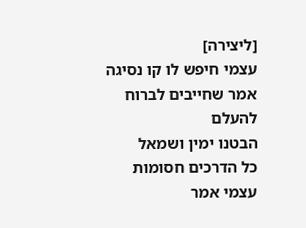[ליצירה]
עצמי חיפש לו קו נסיגה
אמר שחייבים לברוח
להעלם
הבטנו ימין ושמאל
כל הדרכים חסומות
עצמי אמר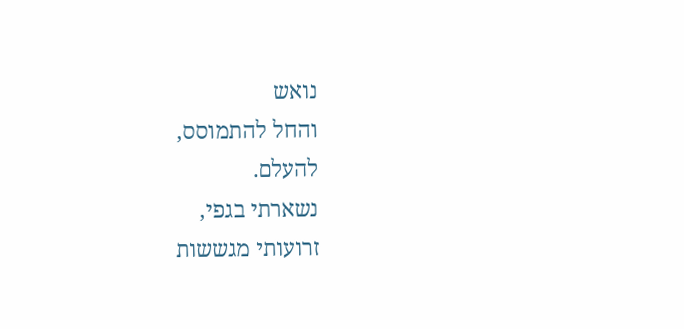נואש
והחל להתמוסס,
להעלם.
נשארתי בגפי,
זרועותי מגששות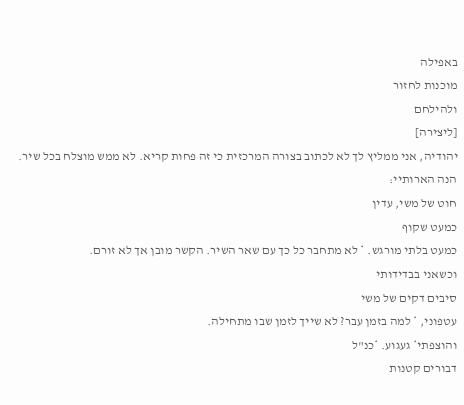באפילה
מוכנות לחזור
ולהילחם
[ליצירה]
יהודיה, אני ממליץ לך לא לכתוב בצורה המרכזית כי זה פחות קריא. לא ממש מוצלח בכל שיר.
הנה הארותיי:
חוט של משי, עדין
כמעט שקוף
כמעט בלתי מורגש. * לא מתחבר כל כך עם שאר השיר. הקשר מובן אך לא זורם.
וכשאני בבדידותי
סיבים דקים של משי
עטפוני, * למה בזמן עבר? לא שייך לזמן שבו מתחילה.
והוצפתי* געגוע. *כנ"ל
דבורים קטנות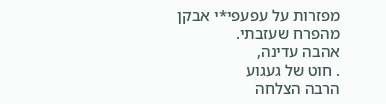מפזרות על עפעפי*י אבקן
מהפרח שעזבתי.
אהבה עדינה,
. חוט של געגוע
הרבה הצלחה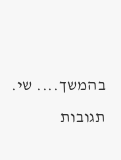בהמשך.... שי.
תגובות